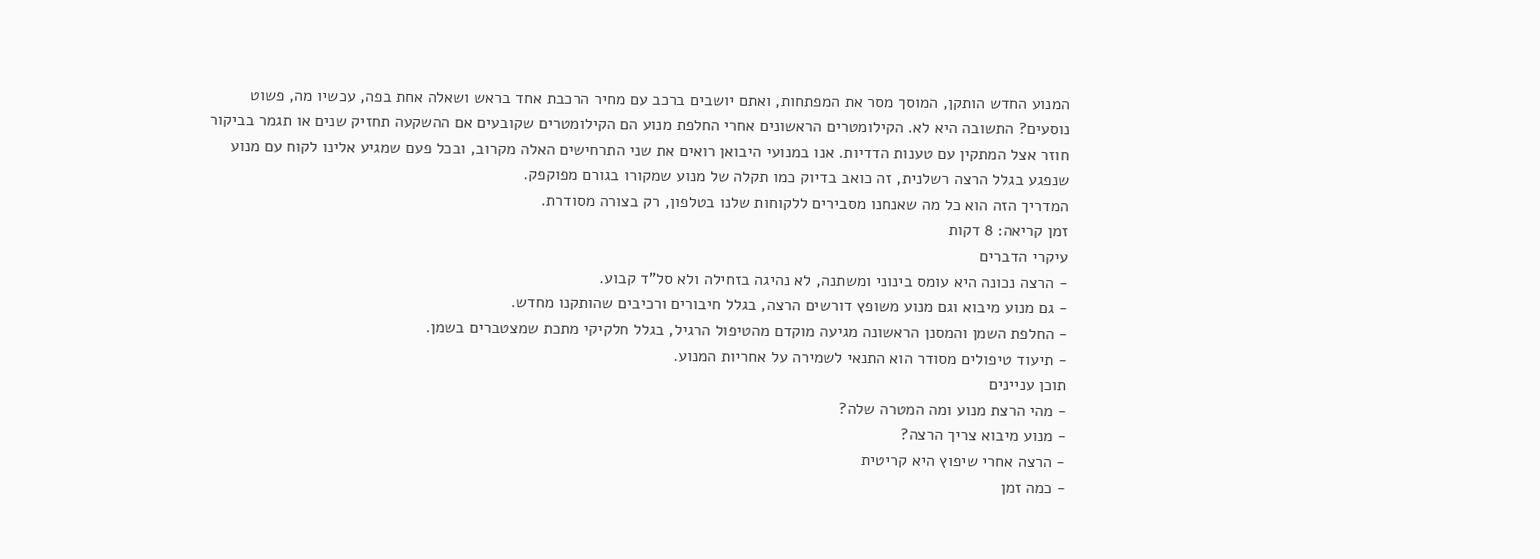המנוע החדש הותקן, המוסך מסר את המפתחות, ואתם יושבים ברכב עם מחיר הרכבת אחד בראש ושאלה אחת בפה, עכשיו מה, פשוט נוסעים? התשובה היא לא. הקילומטרים הראשונים אחרי החלפת מנוע הם הקילומטרים שקובעים אם ההשקעה תחזיק שנים או תגמר בביקור חוזר אצל המתקין עם טענות הדדיות. אנו במנועי היבואן רואים את שני התרחישים האלה מקרוב, ובכל פעם שמגיע אלינו לקוח עם מנוע שנפגע בגלל הרצה רשלנית, זה כואב בדיוק כמו תקלה של מנוע שמקורו בגורם מפוקפק.
המדריך הזה הוא כל מה שאנחנו מסבירים ללקוחות שלנו בטלפון, רק בצורה מסודרת.
זמן קריאה: 8 דקות
עיקרי הדברים
- הרצה נכונה היא עומס בינוני ומשתנה, לא נהיגה בזחילה ולא סל”ד קבוע.
- גם מנוע מיבוא וגם מנוע משופץ דורשים הרצה, בגלל חיבורים ורכיבים שהותקנו מחדש.
- החלפת השמן והמסנן הראשונה מגיעה מוקדם מהטיפול הרגיל, בגלל חלקיקי מתכת שמצטברים בשמן.
- תיעוד טיפולים מסודר הוא התנאי לשמירה על אחריות המנוע.
תוכן עניינים
- מהי הרצת מנוע ומה המטרה שלה?
- מנוע מיבוא צריך הרצה?
- הרצה אחרי שיפוץ היא קריטית
- כמה זמן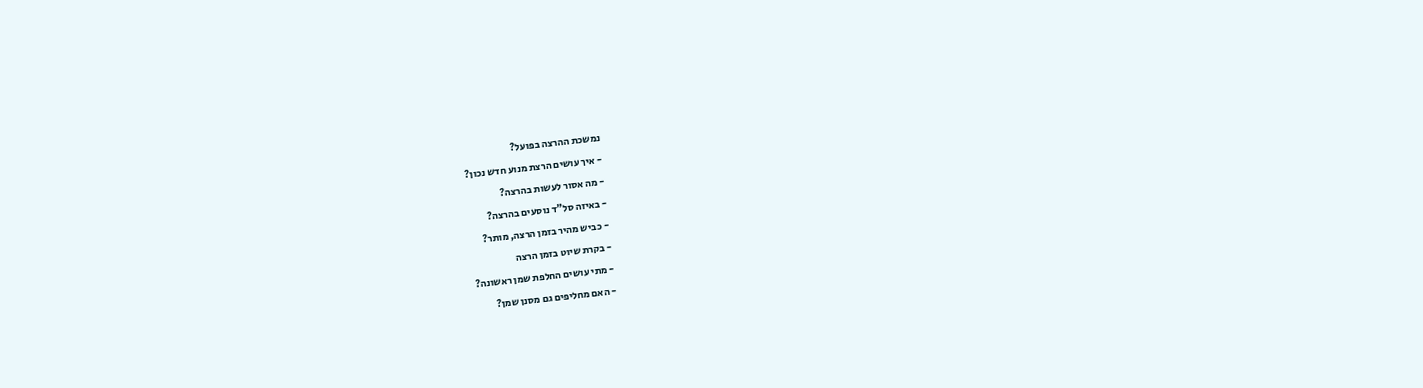נמשכת ההרצה בפועל?
- איך עושים הרצת מנוע חדש נכון?
- מה אסור לעשות בהרצה?
- באיזה סל”ד נוסעים בהרצה?
- כביש מהיר בזמן הרצה, מותר?
- בקרת שיוט בזמן הרצה
- מתי עושים החלפת שמן ראשונה?
- האם מחליפים גם מסנן שמן?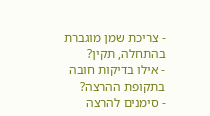- צריכת שמן מוגברת בהתחלה, תקין?
- אילו בדיקות חובה בתקופת ההרצה?
- סימנים להרצה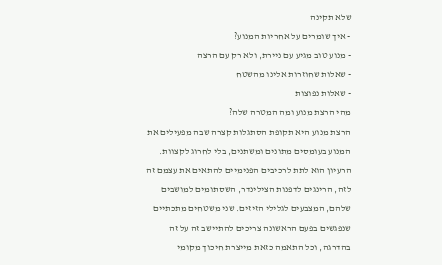שלא תקינה
- איך שומרים על אחריות המנוע?
- מנוע טוב מגיע עם ניירת, ולא רק עם הרצה
- שאלות שחוזרות אלינו מהשטח
- שאלות נפוצות
מהי הרצת מנוע ומה המטרה שלה?
הרצת מנוע היא תקופת הסתגלות קצרה שבה מפעילים את המנוע בעומסים מתונים ומשתנים, בלי לחרוג לקצוות. הרעיון הוא לתת לרכיבים הפנימיים להתאים את עצמם זה לזה, הרינגים לדפנות הצילינדר, השסתומים למושבים שלהם, המצבעים לגלילי הזיזים. שני משטחים מתכתיים שנפגשים בפעם הראשונה צריכים להתיישב זה על זה בהדרגה, וכל התאמה כזאת מייצרת חיכוך מקומי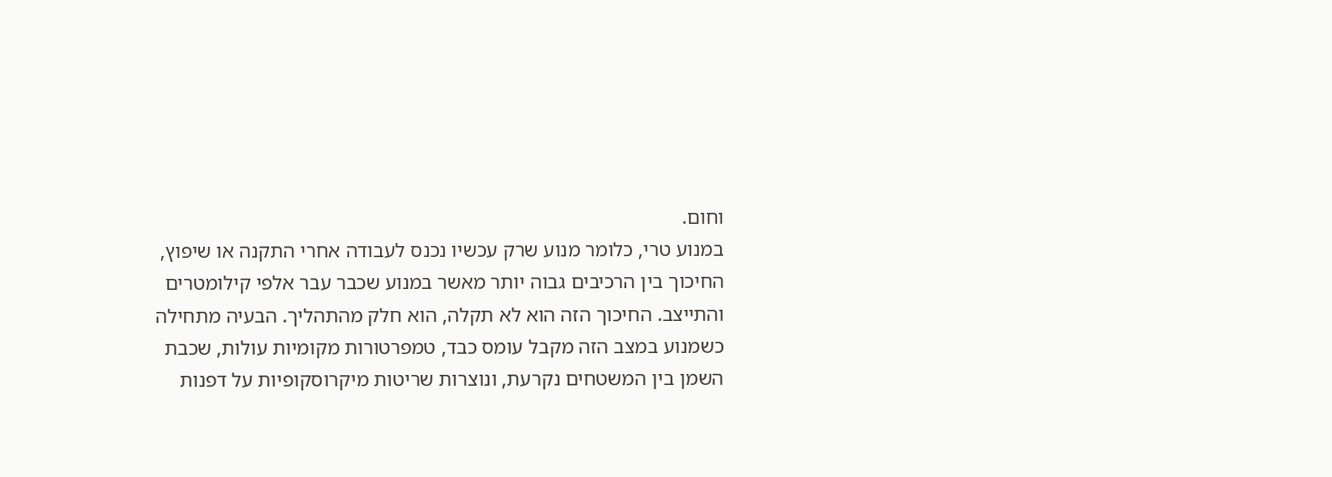וחום.
במנוע טרי, כלומר מנוע שרק עכשיו נכנס לעבודה אחרי התקנה או שיפוץ, החיכוך בין הרכיבים גבוה יותר מאשר במנוע שכבר עבר אלפי קילומטרים והתייצב. החיכוך הזה הוא לא תקלה, הוא חלק מהתהליך. הבעיה מתחילה כשמנוע במצב הזה מקבל עומס כבד, טמפרטורות מקומיות עולות, שכבת השמן בין המשטחים נקרעת, ונוצרות שריטות מיקרוסקופיות על דפנות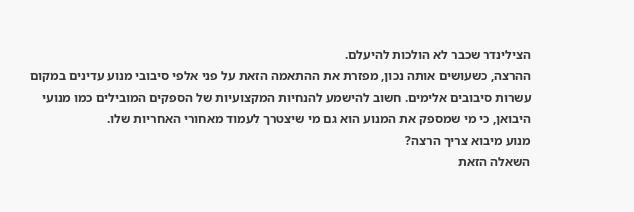הצילינדר שכבר לא הולכות להיעלם.
ההרצה, כשעושים אותה נכון, מפזרת את ההתאמה הזאת על פני אלפי סיבובי מנוע עדינים במקום עשרות סיבובים אלימים. חשוב להישמע להנחיות המקצועיות של הספקים המובילים כמו מנועי היבואן, כי מי שמספק את המנוע הוא גם מי שיצטרך לעמוד מאחורי האחריות שלו.
מנוע מיבוא צריך הרצה?
השאלה הזאת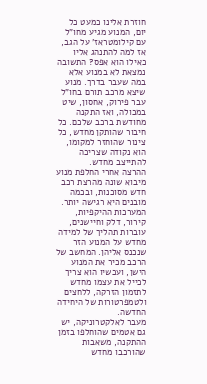חוזרת אלינו כמעט כל יום, המנוע מגיע מחו”ל עם קילומטראז’ על הגב, אז למה להתנהג אליו כאילו הוא אפס? התשובה נמצאת לא במנוע אלא במה שעבר בדרך. מנוע שיצא מרכב תורם בחו”ל עבר פירוק, אחסון, שיט במכולה, ואז התקנה מחודשת ברכב שלכם. כל חיבור שהותקן מחדש, כל צינור שהוחזר למקומו, הוא נקודה שצריכה להתייצב מחדש.
ההרצה אחרי החלפת מנוע מיבוא שונה מהרצת רכב חדש מסוכנות, ובכמה מובנים היא רגישה יותר. המערכות ההיקפיות, קירור, דלק וחיישנים, עוברות תהליך של למידה מחדש על המנוע הזר שנכנס אליהן. המחשב של הרכב מכיר את המנוע הישן, ועכשיו הוא צריך לכייל את עצמו מחדש לתזמון הזרקה, ללחצים ולטמפרטורות של היחידה החדשה.
מעבר לאלקטרוניקה, יש גם אטמים שהוחלפו בזמן ההתקנה, משאבות שהורכבו מחדש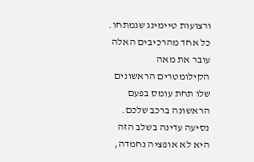ורצועות טיימינג שנמתחו. כל אחד מהרכיבים האלה עובר את מאה הקילומטרים הראשונים שלו תחת עומס בפעם הראשונה ברכב שלכם. נסיעה עדינה בשלב הזה היא לא אופציה נחמדה,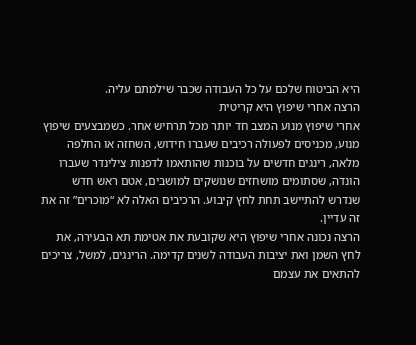היא הביטוח שלכם על כל העבודה שכבר שילמתם עליה.
הרצה אחרי שיפוץ היא קריטית
אחרי שיפוץ מנוע המצב חד יותר מכל תרחיש אחר. כשמבצעים שיפוץ מנוע, מכניסים לפעולה רכיבים שעברו חידוש, השחזה או החלפה מלאה, רינגים חדשים על בוכנות שהותאמו לדפנות צילינדר שעברו הונדה, שסתומים מושחזים שנושקים למושבים, אטם ראש חדש שנדרש להתיישב תחת לחץ קיבוע. הרכיבים האלה לא “מוכרים” זה את זה עדיין.
הרצה נכונה אחרי שיפוץ היא שקובעת את אטימת תא הבעירה, את לחץ השמן ואת יציבות העבודה לשנים קדימה. הרינגים, למשל, צריכים להתאים את עצמם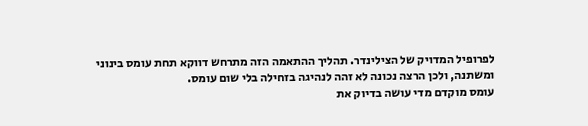לפרופיל המדויק של הצילינדר. תהליך ההתאמה הזה מתרחש דווקא תחת עומס בינוני ומשתנה, ולכן הרצה נכונה לא זהה לנהיגה בזחילה בלי שום עומס.
עומס מוקדם מדי עושה בדיוק את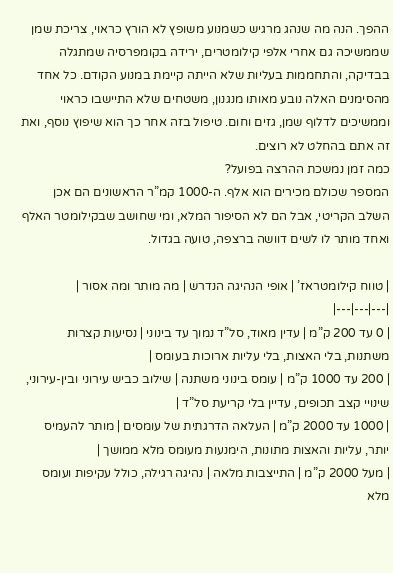ההפך. הנה מה שנהג מרגיש כשמנוע משופץ לא הורץ כראוי, צריכת שמן שממשיכה גם אחרי אלפי קילומטרים, ירידה בקומפרסיה שמתגלה בבדיקה, והתחממות בעליות שלא הייתה קיימת במנוע הקודם. כל אחד מהסימנים האלה נובע מאותו מנגנון, משטחים שלא התיישבו כראוי וממשיכים לדלוף שמן, גזים וחום. טיפול בזה אחר כך הוא שיפוץ נוסף, ואת זה אתם בהחלט לא רוצים.
כמה זמן נמשכת ההרצה בפועל?
המספר שכולם מכירים הוא אלף. ה-1000 קמ”ר הראשונים הם אכן השלב הקריטי, אבל הם לא הסיפור המלא, ומי שחושב שבקילומטר האלף ואחד מותר לו לשים דוושה ברצפה, טועה בגדול.

| טווח קילומטראז’ | אופי הנהיגה הנדרש | מה מותר ומה אסור |
|---|---|---|
| 0 עד 200 ק”מ | עדין מאוד, סל”ד נמוך עד בינוני | נסיעות קצרות משתנות, בלי האצות, בלי עליות ארוכות בעומס |
| 200 עד 1000 ק”מ | עומס בינוני משתנה | שילוב כביש עירוני ובין-עירוני, שינויי קצב תכופים, עדיין בלי קריעת סל”ד |
| 1000 עד 2000 ק”מ | העלאה הדרגתית של עומסים | מותר להעמיס יותר, עליות והאצות מתונות, הימנעות מעומס מלא ממושך |
| מעל 2000 ק”מ | התייצבות מלאה | נהיגה רגילה, כולל עקיפות ועומס מלא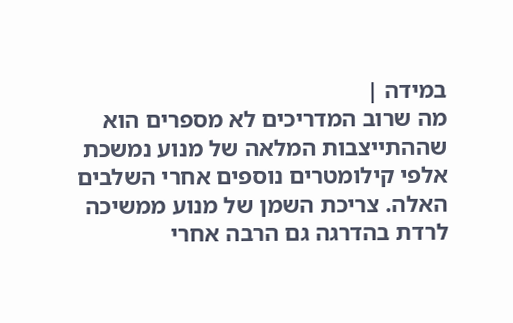במידה |
מה שרוב המדריכים לא מספרים הוא שההתייצבות המלאה של מנוע נמשכת אלפי קילומטרים נוספים אחרי השלבים האלה. צריכת השמן של מנוע ממשיכה לרדת בהדרגה גם הרבה אחרי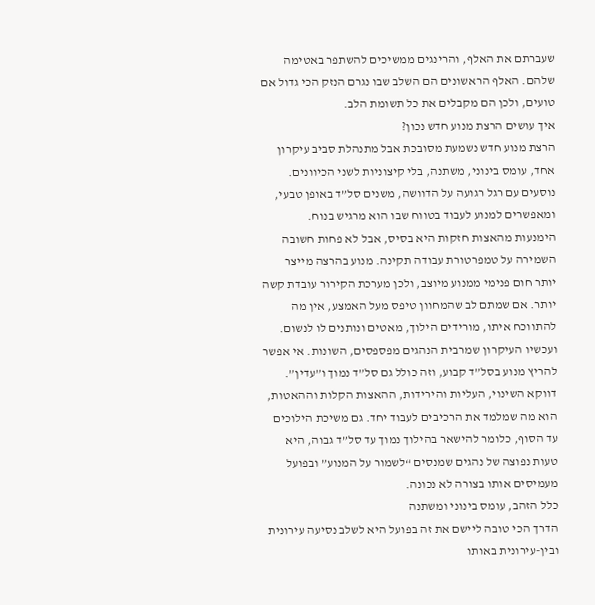שעברתם את האלף, והרינגים ממשיכים להשתפר באטימה שלהם. האלף הראשונים הם השלב שבו נגרם הנזק הכי גדול אם טועים, ולכן הם מקבלים את כל תשומת הלב.
איך עושים הרצת מנוע חדש נכון?
הרצת מנוע חדש נשמעת מסובכת אבל מתנהלת סביב עיקרון אחד, עומס בינוני, משתנה, בלי קיצוניות לשני הכיוונים. נוסעים עם רגל רגועה על הדוושה, משנים סל”ד באופן טבעי, ומאפשרים למנוע לעבוד בטווח שבו הוא מרגיש בנוח.
הימנעות מהאצות חזקות היא בסיס, אבל לא פחות חשובה השמירה על טמפרטורת עבודה תקינה. מנוע בהרצה מייצר יותר חום פנימי ממנוע מיוצב, ולכן מערכת הקירור עובדת קשה יותר. אם שמתם לב שהמחוון טיפס מעל האמצע, אין מה להתווכח איתו, מורידים הילוך, מאטים ונותנים לו לנשום.
ועכשיו העיקרון שמרבית הנהגים מפספסים, השונות. אי אפשר להריץ מנוע בסל”ד קבוע, וזה כולל גם סל”ד נמוך ו”עדין”. דווקא השינוי, העליות והירידות, ההאצות הקלות וההאטות, הוא מה שמלמד את הרכיבים לעבוד יחד. גם משיכת הילוכים עד הסוף, כלומר להישאר בהילוך נמוך עד סל”ד גבוה, היא טעות נפוצה של נהגים שמנסים “לשמור על המנוע” ובפועל מעמיסים אותו בצורה לא נכונה.
כלל הזהב, עומס בינוני ומשתנה
הדרך הכי טובה ליישם את זה בפועל היא לשלב נסיעה עירונית ובין-עירונית באותו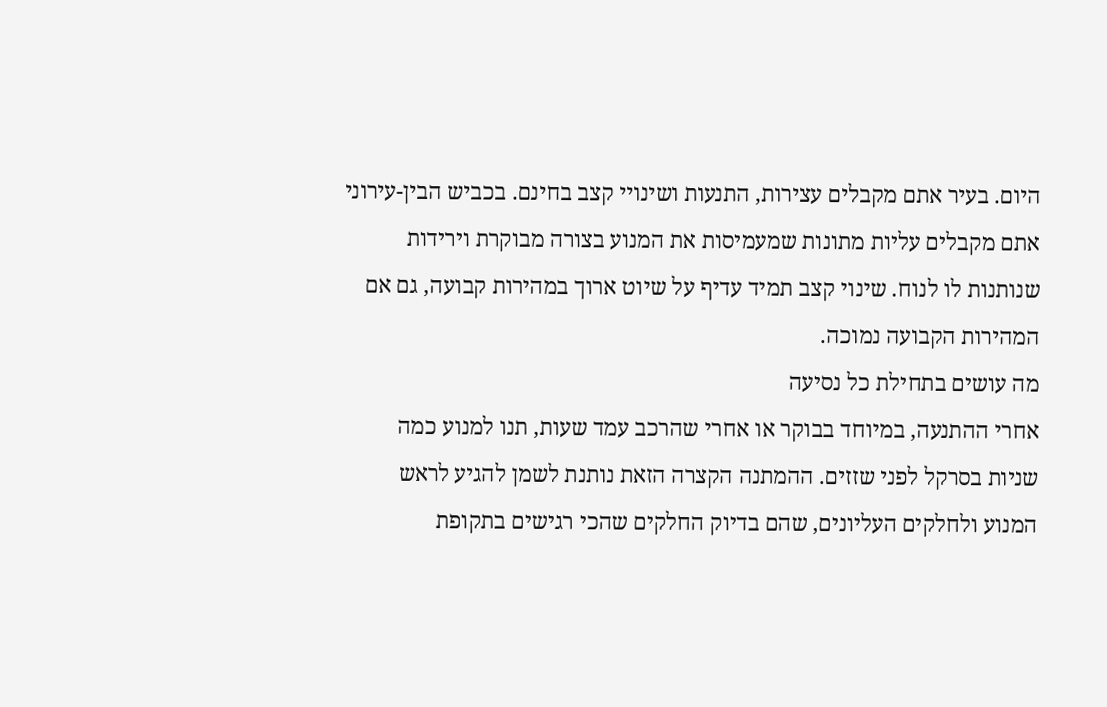היום. בעיר אתם מקבלים עצירות, התנעות ושינויי קצב בחינם. בכביש הבין-עירוני אתם מקבלים עליות מתונות שמעמיסות את המנוע בצורה מבוקרת וירידות שנותנות לו לנוח. שינוי קצב תמיד עדיף על שיוט ארוך במהירות קבועה, גם אם המהירות הקבועה נמוכה.
מה עושים בתחילת כל נסיעה
אחרי ההתנעה, במיוחד בבוקר או אחרי שהרכב עמד שעות, תנו למנוע כמה שניות בסרקל לפני שזזים. ההמתנה הקצרה הזאת נותנת לשמן להגיע לראש המנוע ולחלקים העליונים, שהם בדיוק החלקים שהכי רגישים בתקופת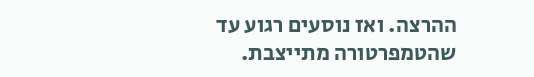ההרצה. ואז נוסעים רגוע עד שהטמפרטורה מתייצבת.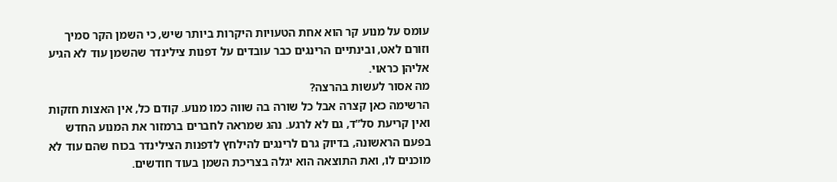עומס על מנוע קר הוא אחת הטעויות היקרות ביותר שיש, כי השמן הקר סמיך וזורם לאט, ובינתיים הרינגים כבר עובדים על דפנות צילינדר שהשמן עוד לא הגיע אליהן כראוי.
מה אסור לעשות בהרצה?
הרשימה כאן קצרה אבל כל שורה בה שווה כמו מנוע. קודם כל, אין האצות חזקות ואין קריעת סל”ד, גם לא לרגע. נהג שמראה לחברים ברמזור את המנוע החדש בפעם הראשונה, בדיוק גרם לרינגים להילחץ לדפנות הצילינדר בכוח שהם עוד לא מוכנים לו, ואת התוצאה הוא יגלה בצריכת השמן בעוד חודשים.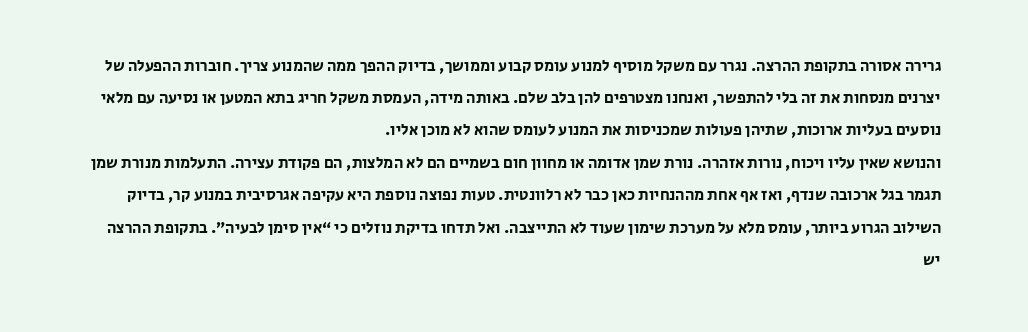גרירה אסורה בתקופת ההרצה. נגרר עם משקל מוסיף למנוע עומס קבוע וממושך, בדיוק ההפך ממה שהמנוע צריך. חוברות ההפעלה של יצרנים מנסחות את זה בלי להתפשר, ואנחנו מצטרפים להן בלב שלם. באותה מידה, העמסת משקל חריג בתא המטען או נסיעה עם מלאי נוסעים בעליות ארוכות, שתיהן פעולות שמכניסות את המנוע לעומס שהוא לא מוכן אליו.
והנושא שאין עליו ויכוח, נורות אזהרה. נורת שמן אדומה או מחוון חום בשמיים הם לא המלצות, הם פקודת עצירה. התעלמות מנורת שמן תגמר בגל ארכובה שנדף, ואז אף אחת מההנחיות כאן כבר לא רלוונטית. טעות נפוצה נוספת היא עקיפה אגרסיבית במנוע קר, בדיוק השילוב הגרוע ביותר, עומס מלא על מערכת שימון שעוד לא התייצבה. ואל תדחו בדיקת נוזלים כי “אין סימן לבעיה”. בתקופת ההרצה יש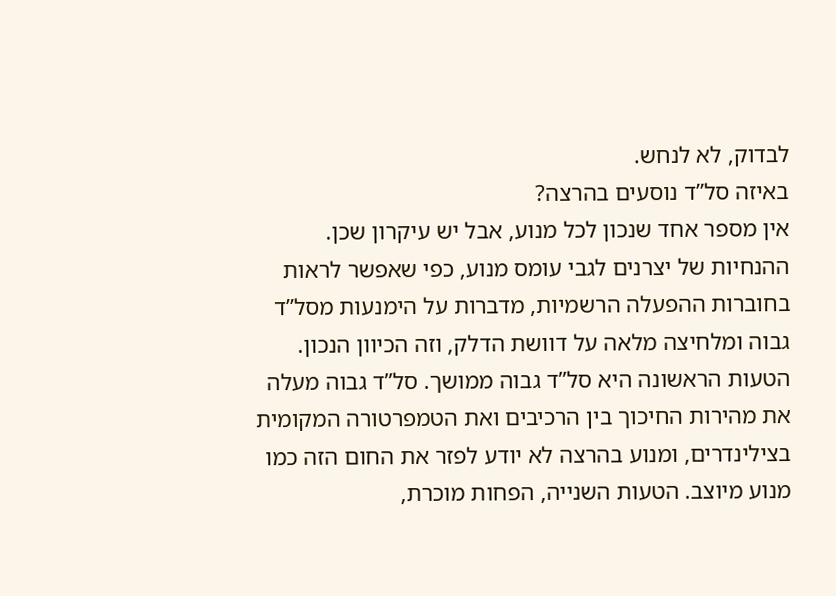לבדוק, לא לנחש.
באיזה סל”ד נוסעים בהרצה?
אין מספר אחד שנכון לכל מנוע, אבל יש עיקרון שכן. ההנחיות של יצרנים לגבי עומס מנוע, כפי שאפשר לראות בחוברות ההפעלה הרשמיות, מדברות על הימנעות מסל”ד גבוה ומלחיצה מלאה על דוושת הדלק, וזה הכיוון הנכון.
הטעות הראשונה היא סל”ד גבוה ממושך. סל”ד גבוה מעלה את מהירות החיכוך בין הרכיבים ואת הטמפרטורה המקומית בצילינדרים, ומנוע בהרצה לא יודע לפזר את החום הזה כמו מנוע מיוצב. הטעות השנייה, הפחות מוכרת,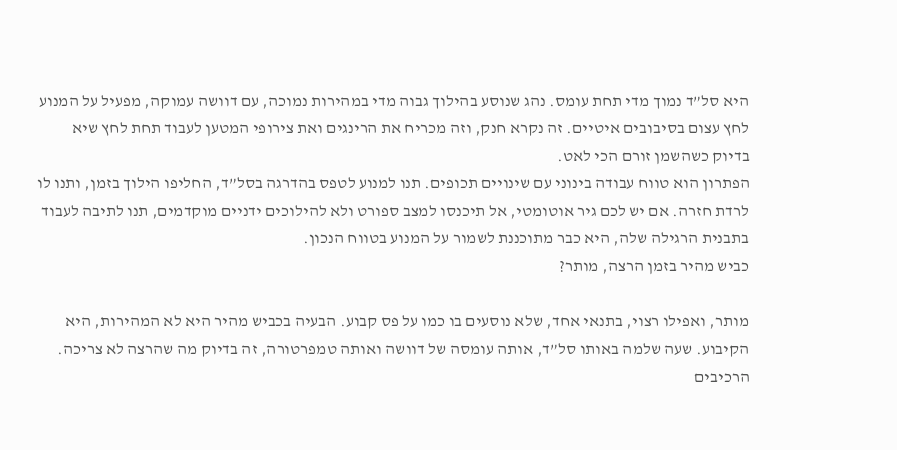היא סל”ד נמוך מדי תחת עומס. נהג שנוסע בהילוך גבוה מדי במהירות נמוכה, עם דוושה עמוקה, מפעיל על המנוע לחץ עצום בסיבובים איטיים. זה נקרא חנק, וזה מכריח את הרינגים ואת צירופי המטען לעבוד תחת לחץ שיא בדיוק כשהשמן זורם הכי לאט.
הפתרון הוא טווח עבודה בינוני עם שינויים תכופים. תנו למנוע לטפס בהדרגה בסל”ד, החליפו הילוך בזמן, ותנו לו לרדת חזרה. אם יש לכם גיר אוטומטי, אל תיכנסו למצב ספורט ולא להילוכים ידניים מוקדמים, תנו לתיבה לעבוד בתבנית הרגילה שלה, היא כבר מתוכננת לשמור על המנוע בטווח הנכון.
כביש מהיר בזמן הרצה, מותר?

מותר, ואפילו רצוי, בתנאי אחד, שלא נוסעים בו כמו על פס קבוע. הבעיה בכביש מהיר היא לא המהירות, היא הקיבוע. שעה שלמה באותו סל”ד, אותה עומסה של דוושה ואותה טמפרטורה, זה בדיוק מה שהרצה לא צריכה. הרכיבים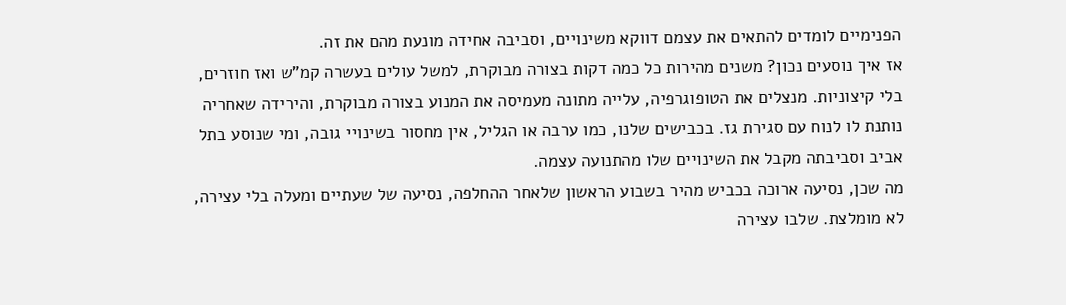הפנימיים לומדים להתאים את עצמם דווקא משינויים, וסביבה אחידה מונעת מהם את זה.
אז איך נוסעים נכון? משנים מהירות כל כמה דקות בצורה מבוקרת, למשל עולים בעשרה קמ”ש ואז חוזרים, בלי קיצוניות. מנצלים את הטופוגרפיה, עלייה מתונה מעמיסה את המנוע בצורה מבוקרת, והירידה שאחריה נותנת לו לנוח עם סגירת גז. בכבישים שלנו, כמו ערבה או הגליל, אין מחסור בשינויי גובה, ומי שנוסע בתל אביב וסביבתה מקבל את השינויים שלו מהתנועה עצמה.
מה שכן, נסיעה ארוכה בכביש מהיר בשבוע הראשון שלאחר ההחלפה, נסיעה של שעתיים ומעלה בלי עצירה, לא מומלצת. שלבו עצירה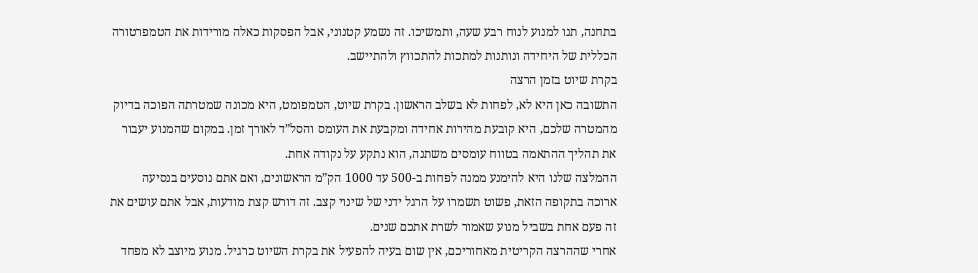בתחנה, תנו למנוע לנוח רבע שעה, ותמשיכו. זה נשמע קטנוני, אבל הפסקות כאלה מורידות את הטמפרטורה הכללית של היחידה ונותנות למתכות להתכווץ ולהתיישב.
בקרת שיוט בזמן הרצה
התשובה כאן היא לא, לפחות לא בשלב הראשון. בקרת שיוט, הטמפומט, היא מכונה שמטרתה הפוכה בדיוק מהמטרה שלכם, היא קובעת מהירות אחידה ומקבעת את העומס והסל”ד לאורך זמן. במקום שהמנוע יעבור את תהליך ההתאמה בטווח עומסים משתנה, הוא נתקע על נקודה אחת.
ההמלצה שלנו היא להימנע ממנה לפחות ב-500 עד 1000 הק”מ הראשונים, ואם אתם נוסעים בנסיעה ארוכה בתקופה הזאת, פשוט תשמרו על הרגל ידני של שינוי קצב. זה דורש קצת מודעות, אבל אתם עושים את זה פעם אחת בשביל מנוע שאמור לשרת אתכם שנים.
אחרי שההרצה הקריטית מאחוריכם, אין שום בעיה להפעיל את בקרת השיוט כרגיל. מנוע מיוצב לא מפחד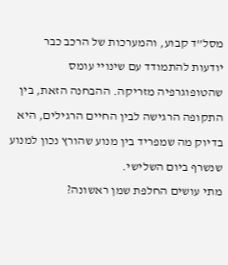מסל”ד קבוע, והמערכות של הרכב כבר יודעות להתמודד עם שינויי עומס שהטופוגרפיה מזריקה. ההבחנה הזאת, בין התקופה הרגישה לבין החיים הרגילים, היא בדיוק מה שמפריד בין מנוע שהורץ נכון למנוע שנשרף ביום השלישי.
מתי עושים החלפת שמן ראשונה?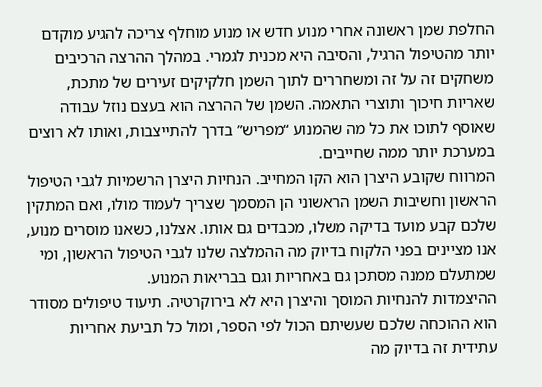החלפת שמן ראשונה אחרי מנוע חדש או מנוע מוחלף צריכה להגיע מוקדם יותר מהטיפול הרגיל, והסיבה היא מכנית לגמרי. במהלך ההרצה הרכיבים משחקים זה על זה ומשחררים לתוך השמן חלקיקים זעירים של מתכת, שאריות חיכוך ותוצרי התאמה. השמן של ההרצה הוא בעצם נוזל עבודה שאוסף לתוכו את כל מה שהמנוע “מפריש” בדרך להתייצבות, ואותו לא רוצים במערכת יותר ממה שחייבים.
המרווח שקובע היצרן הוא הקו המחייב. הנחיות היצרן הרשמיות לגבי הטיפול הראשון וחשיבות השמן הראשוני הן המסמך שצריך לעמוד מולו, ואם המתקין שלכם קבע מועד בדיקה משלו, מכבדים גם אותו. אצלנו, כשאנו מוסרים מנוע, אנו מציינים בפני הלקוח בדיוק מה ההמלצה שלנו לגבי הטיפול הראשון, ומי שמתעלם ממנה מסתכן גם באחריות וגם בבריאות המנוע.
ההיצמדות להנחיות המוסך והיצרן היא לא בירוקרטיה. תיעוד טיפולים מסודר הוא ההוכחה שלכם שעשיתם הכול לפי הספר, ומול כל תביעת אחריות עתידית זה בדיוק מה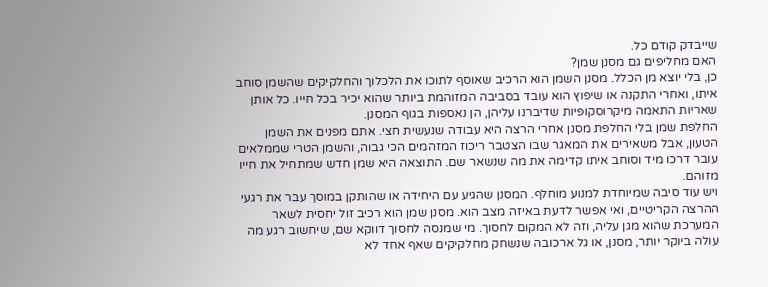שייבדק קודם כל.
האם מחליפים גם מסנן שמן?
כן, בלי יוצא מן הכלל. מסנן השמן הוא הרכיב שאוסף לתוכו את הלכלוך והחלקיקים שהשמן סוחב איתו, ואחרי התקנה או שיפוץ הוא עובד בסביבה המזוהמת ביותר שהוא יכיר בכל חייו. כל אותן שאריות התאמה מיקרוסקופיות שדיברנו עליהן, הן נאספות בגוף המסנן.
החלפת שמן בלי החלפת מסנן אחרי הרצה היא עבודה שנעשית חצי. אתם מפנים את השמן הטעון, אבל משאירים את המאגר שבו הצטבר ריכוז המזהמים הכי גבוה, והשמן הטרי שממלאים עובר דרכו מיד וסוחב איתו קדימה את מה שנשאר שם. התוצאה היא שמן חדש שמתחיל את חייו מזוהם.
ויש עוד סיבה שמיוחדת למנוע מוחלף. המסנן שהגיע עם היחידה או שהותקן במוסך עבר את רגעי ההרצה הקריטיים, ואי אפשר לדעת באיזה מצב הוא. מסנן שמן הוא רכיב זול יחסית לשאר המערכת שהוא מגן עליה, וזה לא המקום לחסוך. מי שמנסה לחסוך דווקא שם, שיחשוב רגע מה עולה ביוקר יותר, מסנן, או גל ארכובה שנשחק מחלקיקים שאף אחד לא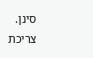סינן.
צריכת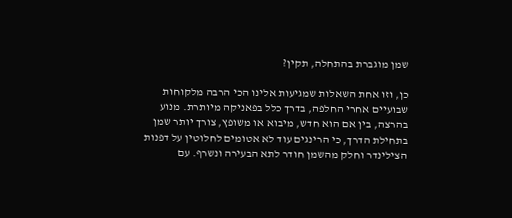שמן מוגברת בהתחלה, תקין?

כן, וזו אחת השאלות שמגיעות אלינו הכי הרבה מלקוחות שבועיים אחרי החלפה, בדרך כלל בפאניקה מיותרת. מנוע בהרצה, בין אם הוא חדש, מיבוא או משופץ, צורך יותר שמן בתחילת הדרך, כי הרינגים עוד לא אטומים לחלוטין על דפנות הצילינדר וחלק מהשמן חודר לתא הבעירה ונשרף. עם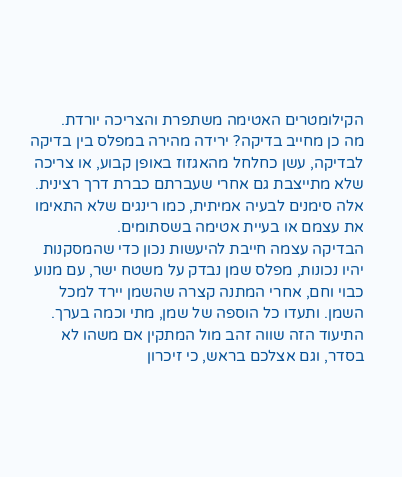הקילומטרים האטימה משתפרת והצריכה יורדת.
מה כן מחייב בדיקה? ירידה מהירה במפלס בין בדיקה לבדיקה, עשן כחלחל מהאגזוז באופן קבוע, או צריכה שלא מתייצבת גם אחרי שעברתם כברת דרך רצינית. אלה סימנים לבעיה אמיתית, כמו רינגים שלא התאימו את עצמם או בעיית אטימה בשסתומים.
הבדיקה עצמה חייבת להיעשות נכון כדי שהמסקנות יהיו נכונות, מפלס שמן נבדק על משטח ישר, עם מנוע כבוי וחם, אחרי המתנה קצרה שהשמן יירד למכל השמן. ותעדו כל הוספה של שמן, מתי וכמה בערך. התיעוד הזה שווה זהב מול המתקין אם משהו לא בסדר, וגם אצלכם בראש, כי זיכרון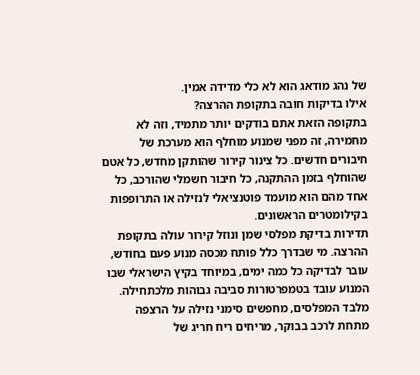של נהג מודאג הוא לא כלי מדידה אמין.
אילו בדיקות חובה בתקופת ההרצה?
בתקופה הזאת אתם בודקים יותר מתמיד, וזה לא מחמירה, זה מפני שמנוע מוחלף הוא מערכת של חיבורים חדשים. כל צינור קירור שהותקן מחדש, כל אטם שהוחלף בזמן ההתקנה, כל חיבור חשמלי שהורכב, כל אחד מהם הוא מועמד פוטנציאלי לנזילה או התרופפות בקילומטרים הראשונים.
תדירות בדיקת מפלסי שמן ונוזל קירור עולה בתקופת ההרצה. מי שבדרך כלל פותח מכסה מנוע פעם בחודש, עובר לבדיקה כל כמה ימים, במיוחד בקיץ הישראלי שבו המנוע עובד בטמפרטורות סביבה גבוהות מלכתחילה. מלבד המפלסים, מחפשים סימני נזילה על הרצפה מתחת לרכב בבוקר, מריחים ריח חריג של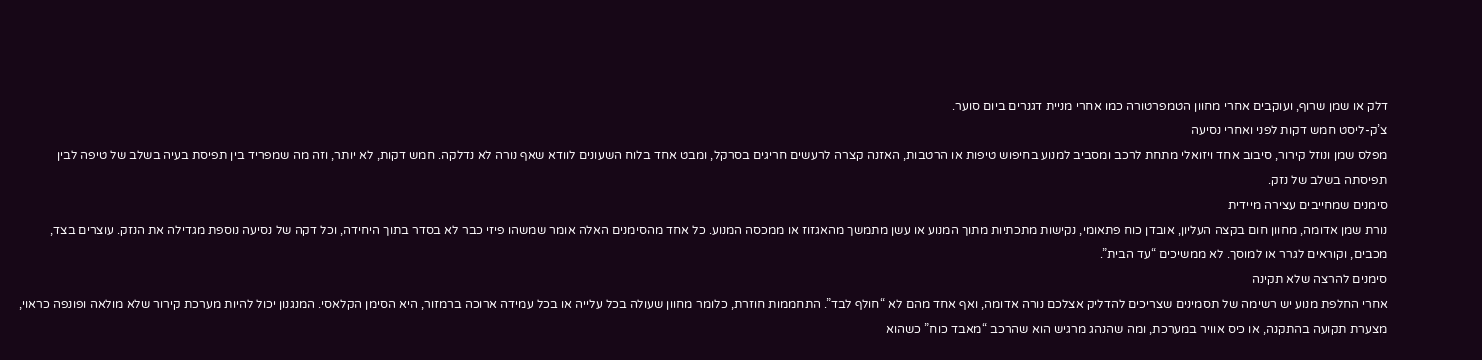דלק או שמן שרוף, ועוקבים אחרי מחוון הטמפרטורה כמו אחרי מניית דגנרים ביום סוער.
צ’ק-ליסט חמש דקות לפני ואחרי נסיעה
מפלס שמן ונוזל קירור, סיבוב אחד ויזואלי מתחת לרכב ומסביב למנוע בחיפוש טיפות או הרטבות, האזנה קצרה לרעשים חריגים בסרקל, ומבט אחד בלוח השעונים לוודא שאף נורה לא נדלקה. חמש דקות, לא יותר, וזה מה שמפריד בין תפיסת בעיה בשלב של טיפה לבין תפיסתה בשלב של נזק.
סימנים שמחייבים עצירה מיידית
נורת שמן אדומה, מחוון חום בקצה העליון, אובדן כוח פתאומי, נקישות מתכתיות מתוך המנוע או עשן מתמשך מהאגזוז או ממכסה המנוע. כל אחד מהסימנים האלה אומר שמשהו פיזי כבר לא בסדר בתוך היחידה, וכל דקה של נסיעה נוספת מגדילה את הנזק. עוצרים בצד, מכבים, וקוראים לגרר או למוסך. לא ממשיכים “עד הבית”.
סימנים להרצה שלא תקינה
אחרי החלפת מנוע יש רשימה של תסמינים שצריכים להדליק אצלכם נורה אדומה, ואף אחד מהם לא “חולף לבד”. התחממות חוזרת, כלומר מחוון שעולה בכל עלייה או בכל עמידה ארוכה ברמזור, היא הסימן הקלאסי. המנגנון יכול להיות מערכת קירור שלא מולאה ופונפה כראוי, מצערת תקועה בהתקנה, או כיס אוויר במערכת, ומה שהנהג מרגיש הוא שהרכב “מאבד כוח” כשהוא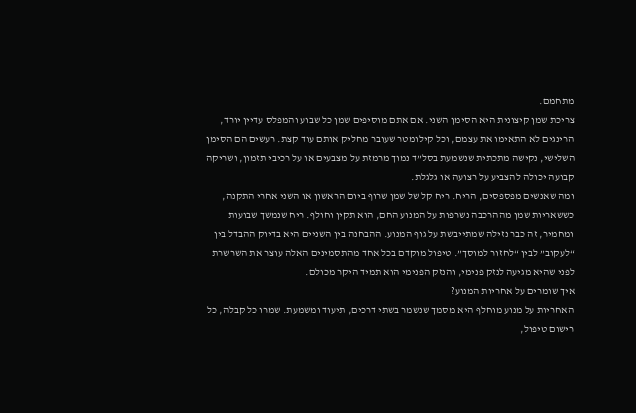מתחמם.
צריכת שמן קיצונית היא הסימן השני. אם אתם מוסיפים שמן כל שבוע והמפלס עדיין יורד, הרינגים לא התאימו את עצמם, וכל קילומטר שעובר מחליק אותם עוד קצת. רעשים הם הסימן השלישי, נקישה מתכתית שנשמעת בסל”ד נמוך מרמזת על מצבעים או על רכיבי תזמון, ושריקה קבועה יכולה להצביע על רצועה או גלגלת.
ומה שאנשים מפספסים, הריח. ריח קל של שמן שרוף ביום הראשון או השני אחרי התקנה, כששאריות שמן מההרכבה נשרפות על המנוע החם, הוא תקין וחולף. ריח שנמשך שבועות ומחמיר, זה כבר נזילה שמתייבשת על גוף המנוע. ההבחנה בין השניים היא בדיוק ההבדל בין “לעקוב” לבין “לחזור למוסך”. טיפול מוקדם בכל אחד מהתסמינים האלה עוצר את השרשרת לפני שהיא מגיעה לנזק פנימי, והנזק הפנימי הוא תמיד היקר מכולם.
איך שומרים על אחריות המנוע?
האחריות על מנוע מוחלף היא מסמך שנשמר בשתי דרכים, תיעוד ומשמעת. שמרו כל קבלה, כל רישום טיפול,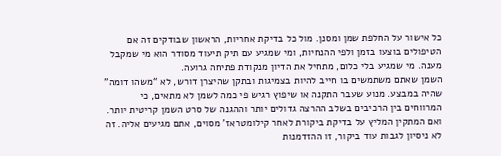כל אישור על החלפת שמן ומסנן. מול כל בדיקת אחריות, הראשון שבודקים זה אם הטיפולים בוצעו בזמן ולפי ההנחיות, ומי שמגיע עם תיק תיעוד מסודר הוא מי שמקבל מענה. מי שמגיע בלי כלום, מתחיל את הדיון מנקודת פתיחה גרועה.
השמן שאתם משתמשים בו חייב להיות בצמיגות ובתקן שהיצרן דורש, לא “משהו דומה” שהיה במבצע. מנוע שעבר התקנה או שיפוץ רגיש פי כמה לשמן לא מתאים, כי המרווחים בין הרכיבים בשלב ההרצה גדולים יותר וההגנה של סרט השמן קריטית יותר.
ואם המתקין המליץ על בדיקת ביקורת לאחר קילומטראז’ מסוים, אתם מגיעים אליה. זה לא ניסיון לגבות עוד ביקור, זו ההזדמנות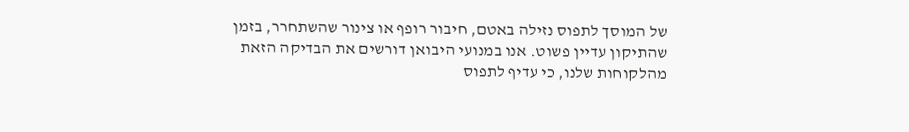של המוסך לתפוס נזילה באטם, חיבור רופף או צינור שהשתחרר, בזמן שהתיקון עדיין פשוט. אנו במנועי היבואן דורשים את הבדיקה הזאת מהלקוחות שלנו, כי עדיף לתפוס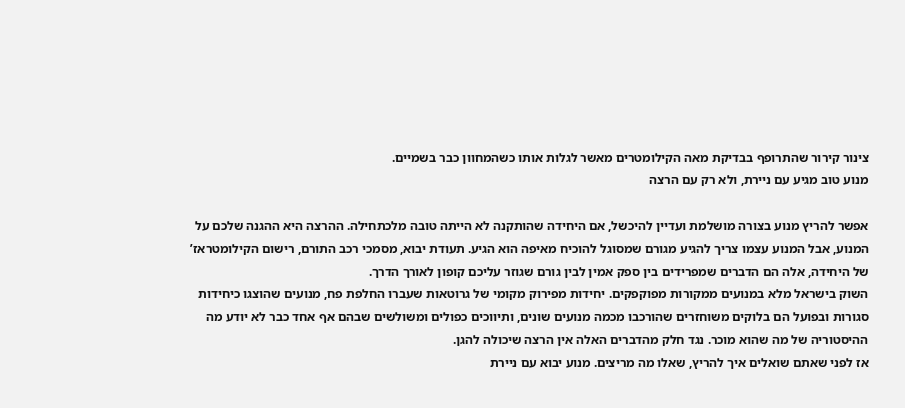צינור קירור שהתרופף בבדיקת מאה הקילומטרים מאשר לגלות אותו כשהמחוון כבר בשמיים.
מנוע טוב מגיע עם ניירת, ולא רק עם הרצה

אפשר להריץ מנוע בצורה מושלמת ועדיין להיכשל, אם היחידה שהותקנה לא הייתה טובה מלכתחילה. ההרצה היא ההגנה שלכם על המנוע, אבל המנוע עצמו צריך להגיע מגורם שמסוגל להוכיח מאיפה הוא הגיע. תעודת יבוא, מסמכי רכב התורם, רישום הקילומטראז’ של היחידה, אלה הם הדברים שמפרידים בין ספק אמין לבין גורם שגוזר עליכם קופון לאורך הדרך.
השוק בישראל מלא במנועים ממקורות מפוקפקים. יחידות מפירוק מקומי של גרוטאות שעברו החלפת פח, מנועים שהוצגו כיחידות סגורות ובפועל הם בלוקים משוחזרים שהורכבו מכמה מנועים שונים, ותיווכים כפולים ומשולשים שבהם אף אחד כבר לא יודע מה ההיסטוריה של מה שהוא מוכר. נגד חלק מהדברים האלה אין הרצה שיכולה להגן.
אז לפני שאתם שואלים איך להריץ, שאלו מה מריצים. מנוע יבוא עם ניירת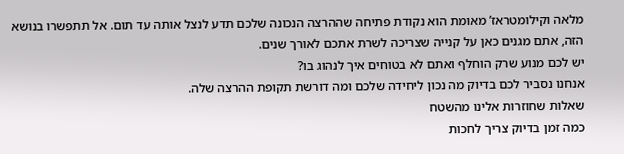מלאה וקילומטראז’ מאומת הוא נקודת פתיחה שההרצה הנכונה שלכם תדע לנצל אותה עד תום. אל תתפשרו בנושא הזה, אתם מגנים כאן על קנייה שצריכה לשרת אתכם לאורך שנים.
יש לכם מנוע שרק הוחלף ואתם לא בטוחים איך לנהוג בו?
אנחנו נסביר לכם בדיוק מה נכון ליחידה שלכם ומה דורשת תקופת ההרצה שלה.
שאלות שחוזרות אלינו מהשטח
כמה זמן בדיוק צריך לחכות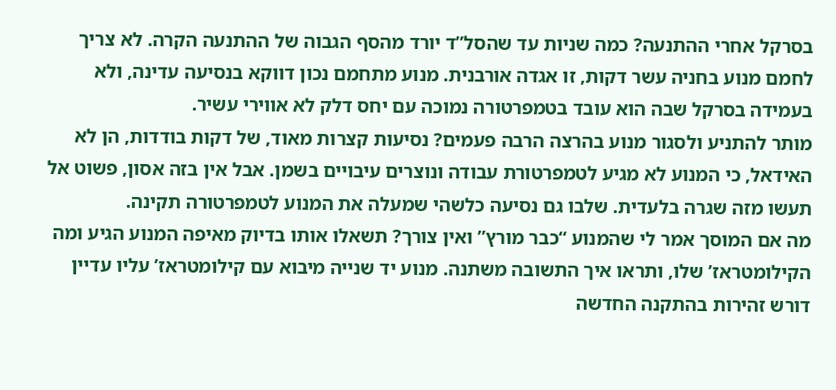בסרקל אחרי ההתנעה? כמה שניות עד שהסל”ד יורד מהסף הגבוה של ההתנעה הקרה. לא צריך לחמם מנוע בחניה עשר דקות, זו אגדה אורבנית. מנוע מתחמם נכון דווקא בנסיעה עדינה, ולא בעמידה בסרקל שבה הוא עובד בטמפרטורה נמוכה עם יחס דלק לא אווירי עשיר.
מותר להתניע ולסגור מנוע בהרצה הרבה פעמים? נסיעות קצרות מאוד, של דקות בודדות, הן לא האידאל, כי המנוע לא מגיע לטמפרטורת עבודה ונוצרים עיבויים בשמן. אבל אין בזה אסון, פשוט אל תעשו מזה שגרה בלעדית. שלבו גם נסיעה כלשהי שמעלה את המנוע לטמפרטורה תקינה.
מה אם המוסך אמר לי שהמנוע “כבר מורץ” ואין צורך? תשאלו אותו בדיוק מאיפה המנוע הגיע ומה הקילומטראז’ שלו, ותראו איך התשובה משתנה. מנוע יד שנייה מיבוא עם קילומטראז’ עליו עדיין דורש זהירות בהתקנה החדשה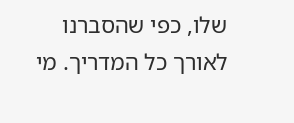שלו, כפי שהסברנו לאורך כל המדריך. מי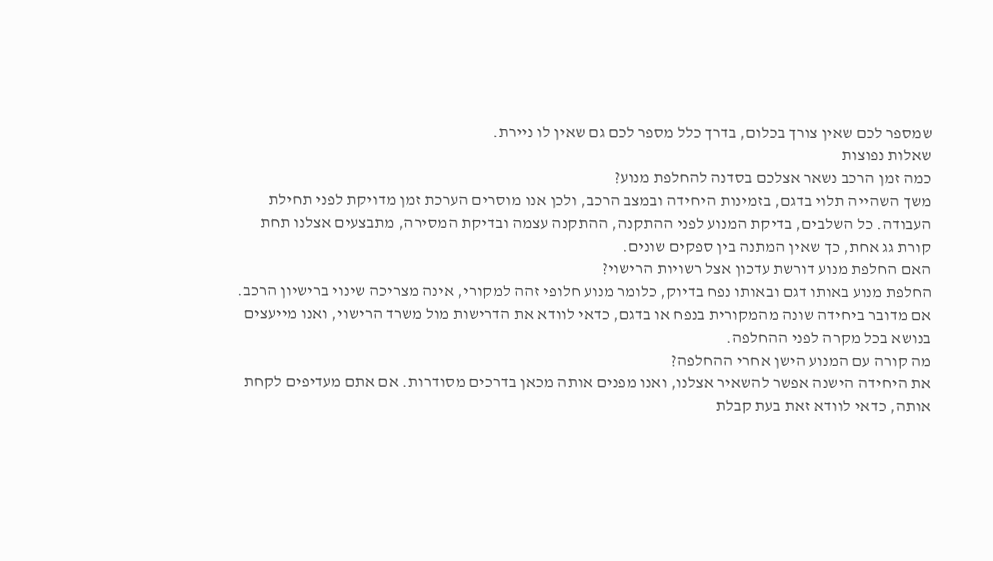שמספר לכם שאין צורך בכלום, בדרך כלל מספר לכם גם שאין לו ניירת.
שאלות נפוצות
כמה זמן הרכב נשאר אצלכם בסדנה להחלפת מנוע?
משך השהייה תלוי בדגם, בזמינות היחידה ובמצב הרכב, ולכן אנו מוסרים הערכת זמן מדויקת לפני תחילת העבודה. כל השלבים, בדיקת המנוע לפני ההתקנה, ההתקנה עצמה ובדיקת המסירה, מתבצעים אצלנו תחת קורת גג אחת, כך שאין המתנה בין ספקים שונים.
האם החלפת מנוע דורשת עדכון אצל רשויות הרישוי?
החלפת מנוע באותו דגם ובאותו נפח בדיוק, כלומר מנוע חלופי זהה למקורי, אינה מצריכה שינוי ברישיון הרכב. אם מדובר ביחידה שונה מהמקורית בנפח או בדגם, כדאי לוודא את הדרישות מול משרד הרישוי, ואנו מייעצים בנושא בכל מקרה לפני ההחלפה.
מה קורה עם המנוע הישן אחרי ההחלפה?
את היחידה הישנה אפשר להשאיר אצלנו, ואנו מפנים אותה מכאן בדרכים מסודרות. אם אתם מעדיפים לקחת אותה, כדאי לוודא זאת בעת קבלת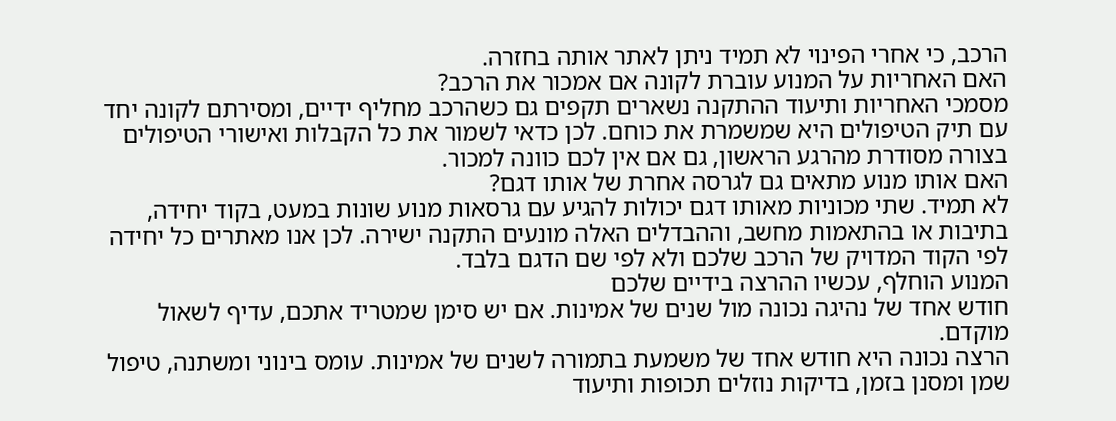הרכב, כי אחרי הפינוי לא תמיד ניתן לאתר אותה בחזרה.
האם האחריות על המנוע עוברת לקונה אם אמכור את הרכב?
מסמכי האחריות ותיעוד ההתקנה נשארים תקפים גם כשהרכב מחליף ידיים, ומסירתם לקונה יחד עם תיק הטיפולים היא שמשמרת את כוחם. לכן כדאי לשמור את כל הקבלות ואישורי הטיפולים בצורה מסודרת מהרגע הראשון, גם אם אין לכם כוונה למכור.
האם אותו מנוע מתאים גם לגרסה אחרת של אותו דגם?
לא תמיד. שתי מכוניות מאותו דגם יכולות להגיע עם גרסאות מנוע שונות במעט, בקוד יחידה, בתיבות או בהתאמות מחשב, וההבדלים האלה מונעים התקנה ישירה. לכן אנו מאתרים כל יחידה לפי הקוד המדויק של הרכב שלכם ולא לפי שם הדגם בלבד.
המנוע הוחלף, עכשיו ההרצה בידיים שלכם
חודש אחד של נהיגה נכונה מול שנים של אמינות. אם יש סימן שמטריד אתכם, עדיף לשאול מוקדם.
הרצה נכונה היא חודש אחד של משמעת בתמורה לשנים של אמינות. עומס בינוני ומשתנה, טיפול שמן ומסנן בזמן, בדיקות נוזלים תכופות ותיעוד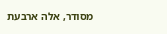מסודר, אלה ארבעת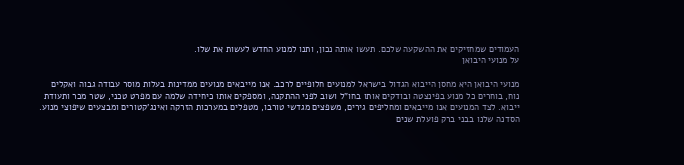העמודים שמחזיקים את ההשקעה שלכם. תעשו אותה נכון, ותנו למנוע החדש לעשות את שלו.
על מנועי היבואן

מנועי היבואן היא מחסן הייבוא הגדול בישראל למנועים חלופיים לרכב. אנו מייבאים מנועים ממדינות בעלות מוסר עבודה גבוה ואקלים נוח, בוחרים כל מנוע בפינצטה ובודקים אותו בחו”ל ושוב לפני ההתקנה, ומספקים אותו כיחידה שלמה עם מפרט טכני, שטר מכר ותעודת ייבוא. לצד המנועים אנו מייבאים ומחליפים גירים, משפצים מגדשי טורבו, מטפלים במערכות הזרקה ואינג’קטורים ומבצעים שיפוצי מנוע. הסדנה שלנו בבני ברק פועלת שנים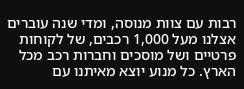רבות עם צוות מנוסה, ומדי שנה עוברים אצלנו מעל 1,000 רכבים, של לקוחות פרטיים ושל מוסכים וחברות רכב מכל הארץ. כל מנוע יוצא מאיתנו עם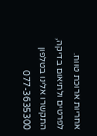אחריות ארוכת טווח.
לפרטים ולתיאום בדיקה, התקשרו אלינו בטלפון 077-3635300